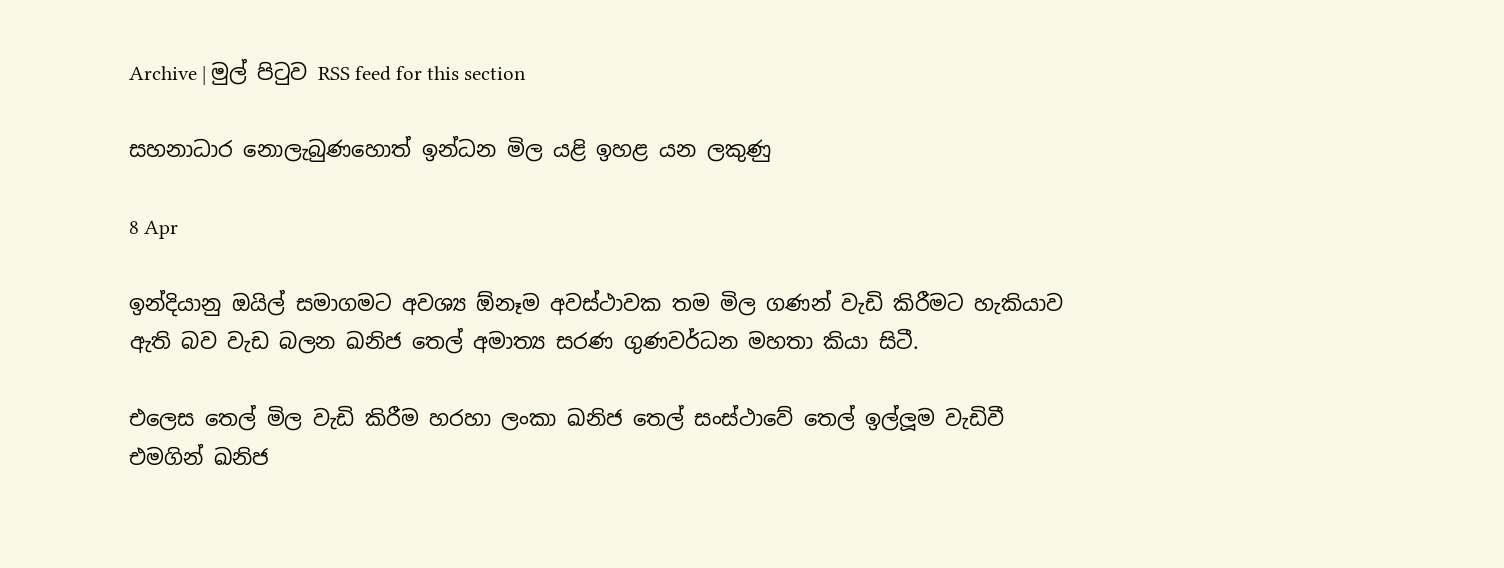Archive | මුල් පිටුව RSS feed for this section

සහනාධාර නොලැබුණහොත් ඉන්ධන මිල යළි ඉහළ යන ලකුණු

8 Apr

ඉන්දියානු ඔයිල් සමාගමට අවශ්‍ය ඕනෑම අවස්ථාවක තම මිල ගණන් වැඩි කිරීමට හැකියාව ඇති බව වැඩ බලන ඛනිජ තෙල් අමාත්‍ය සරණ ගුණවර්ධන මහතා කියා සිටී.

එලෙස තෙල් මිල වැඩි කිරීම හරහා ලංකා ඛනිජ තෙල් සංස්ථාවේ තෙල් ඉල්ලූම වැඩිවී එමගින් ඛනිජ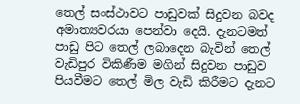තෙල් සංස්ථාවට පාඩුවක් සිදුවන බවද අමාත්‍යවරයා පෙන්වා දෙයි. දැනටමත් පාඩු පිට තෙල් ලබාදෙන බැවින් තෙල් වැඩිපුර විකිණීම මගින් සිදුවන පාඩුව පියවීමට තෙල් මිල වැඩි කිරීමට දැනට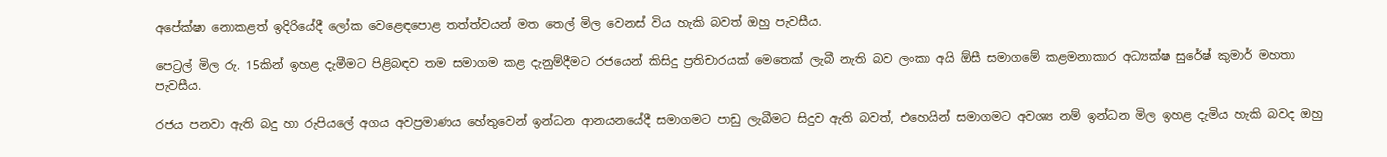අපේක්ෂා නොකළත් ඉදිරියේදී ලෝක වෙළෙඳපොළ තත්ත්වයන් මත තෙල් මිල වෙනස් විය හැකි බවත් ඔහු පැවසීය.

පෙට්‍රල් මිල රු. 15කින් ඉහළ දැමීමට පිළිබඳව තම සමාගම කළ දැනුම්දීමට රජයෙන් කිසිදු ප්‍රතිචාරයක් මෙතෙක් ලැබී නැති බව ලංකා අයි ඕසී සමාගමේ කළමනාකාර අධ්‍යක්ෂ සුරේෂ් කුමාර් මහතා පැවසීය.

රජය පනවා ඇති බදු හා රුපියලේ අගය අවප්‍රමාණය හේතුවෙන් ඉන්ධන ආනයනයේදී සමාගමට පාඩු ලැබීමට සිදුව ඇති බවත්, එහෙයින් සමාගමට අවශ්‍ය නම් ඉන්ධන මිල ඉහළ දැමිය හැකි බවද ඔහු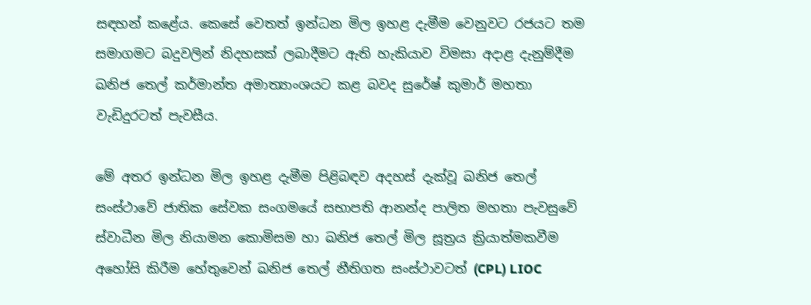සඳහන් කළේය. කෙසේ වෙතත් ඉන්ධන මිල ඉහළ දැමීම වෙනුවට රජයට තම සමාගමට බදුවලින් නිදහසක් ලබාදීමට ඇති හැකියාව විමසා අදාළ දැනුම්දීම ඛනිජ තෙල් කර්මාන්ත අමාත්‍යාංශයට කළ බවද සුරේෂ් කුමාර් මහතා වැඩිදුරටත් පැවසීය.

මේ අතර ඉන්ධන මිල ඉහළ දැමීම පිළිබඳව අදහස් දැක්වූ ඛනිජ තෙල් සංස්ථාවේ ජාතික සේවක සංගමයේ සභාපති ආනන්ද පාලිත මහතා පැවසුවේ ස්වාධීන මිල නියාමන කොමිසම හා ඛනිජ තෙල් මිල සූත්‍රය ක්‍රියාත්මකවීම අහෝසි කිරීම හේතුවෙන් ඛනිජ තෙල් නීතිගත සංස්ථාවටත් (CPL) LIOC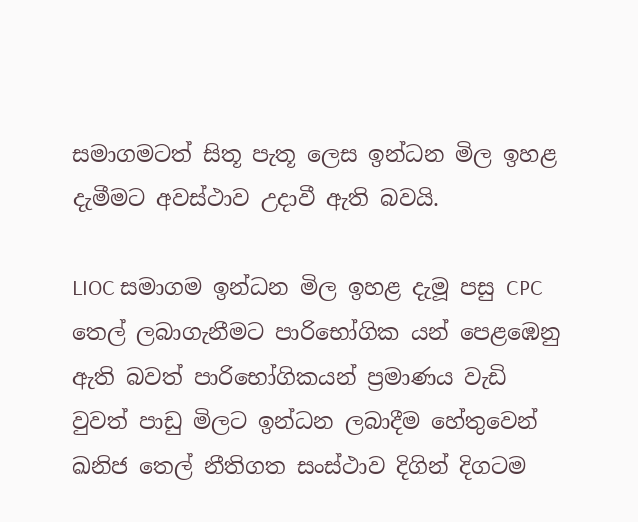සමාගමටත් සිතූ පැතූ ලෙස ඉන්ධන මිල ඉහළ දැමීමට අවස්ථාව උදාවී ඇති බවයි.

LIOC සමාගම ඉන්ධන මිල ඉහළ දැමූ පසු CPC තෙල් ලබාගැනීමට පාරිභෝගික යන් පෙළඹෙනු ඇති බවත් පාරිභෝගිකයන් ප්‍රමාණය වැඩි වුවත් පාඩු මිලට ඉන්ධන ලබාදීම හේතුවෙන් ඛනිජ තෙල් නීතිගත සංස්ථාව දිගින් දිගටම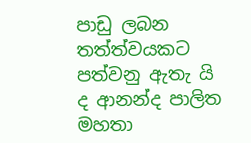පාඩු ලබන තත්ත්වයකට පත්වනු ඇතැ යි ද ආනන්ද පාලිත මහතා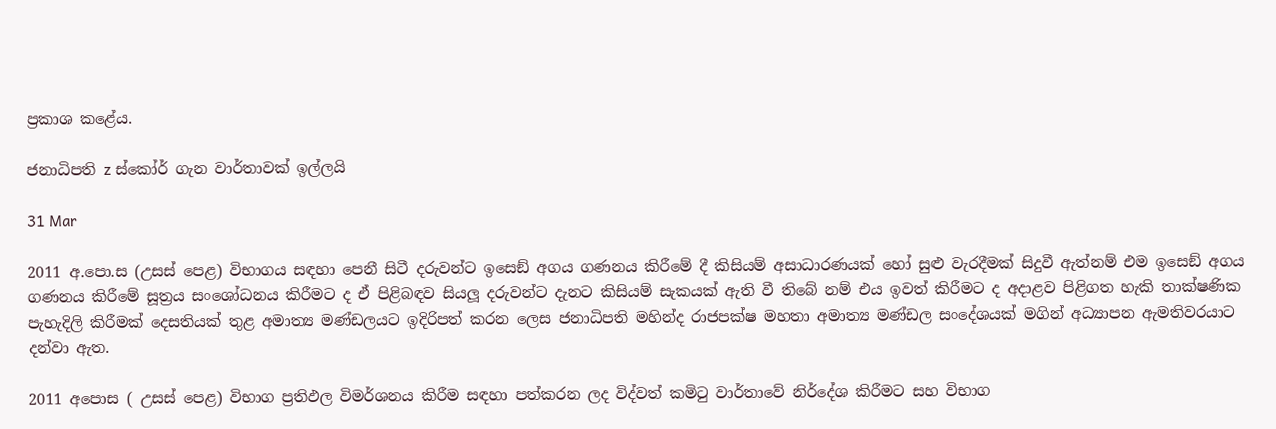ප්‍රකාශ කළේය.

ජනාධිපති z ස්කෝර් ගැන වාර්තාවක් ඉල්ලයි

31 Mar

2011 අ.පො.ස (උසස් පෙළ) විභාගය සඳහා පෙනී සිටී දරුවන්ට ඉසෙඞ් අගය ගණනය කිරීමේ දී කිසියම් අසාධාරණයක් හෝ සුළු වැරදීමක් සිදුවී ඇත්නම් එම ඉසෙඞ් අගය ගණනය කිරීමේ සූත්‍රය සංශෝධනය කිරීමට ද ඒ පිළිබඳව සියලූ දරුවන්ට දැනට කිසියම් සැකයක් ඇති වී තිබේ නම් එය ඉවත් කිරීමට ද අදාළව පිළිගත හැකි තාක්ෂණික පැහැදිලි කිරීමක් දෙසතියක් තුළ අමාත්‍ය මණ්ඩලයට ඉදිරිපත් කරන ලෙස ජනාධිපති මහින්ද රාජපක්ෂ මහතා අමාත්‍ය මණ්ඩල සංදේශයක් මගින් අධ්‍යාපන ඇමතිවරයාට දන්වා ඇත.

2011 අපොස ( උසස් පෙළ) විභාග ප්‍රතිඵල විමර්ශනය කිරීම සඳහා පත්කරන ලද විද්වත් කමිටු වාර්තාවේ නිර්දේශ කිරීමට සහ විභාග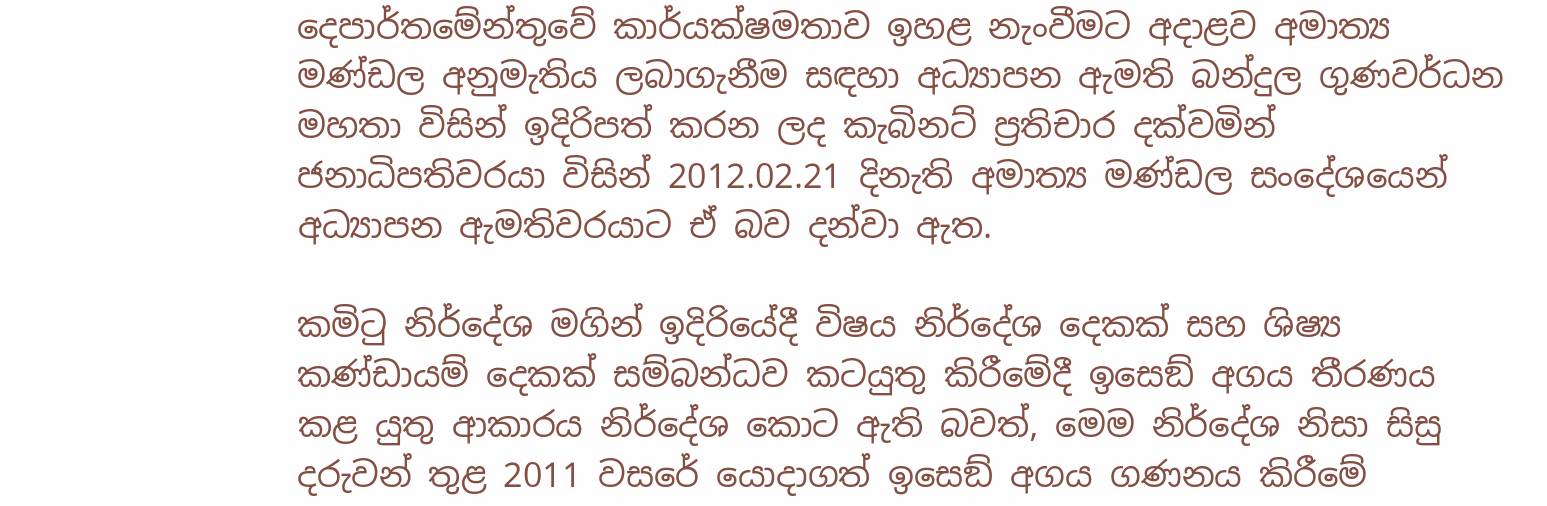දෙපාර්තමේන්තුවේ කාර්යක්ෂමතාව ඉහළ නැංවීමට අදාළව අමාත්‍ය මණ්ඩල අනුමැතිය ලබාගැනීම සඳහා අධ්‍යාපන ඇමති බන්දුල ගුණවර්ධන මහතා විසින් ඉදිරිපත් කරන ලද කැබිනට් ප්‍රතිචාර දක්වමින් ජනාධිපතිවරයා විසින් 2012.02.21 දිනැති අමාත්‍ය මණ්ඩල සංදේශයෙන් අධ්‍යාපන ඇමතිවරයාට ඒ බව දන්වා ඇත.

කමිටු නිර්දේශ මගින් ඉදිරියේදී විෂය නිර්දේශ දෙකක් සහ ශිෂ්‍ය කණ්ඩායම් දෙකක් සම්බන්ධව කටයුතු කිරීමේදී ඉසෙඞ් අගය තීරණය කළ යුතු ආකාරය නිර්දේශ කොට ඇති බවත්, මෙම නිර්දේශ නිසා සිසු දරුවන් තුළ 2011 වසරේ යොදාගත් ඉසෙඞ් අගය ගණනය කිරීමේ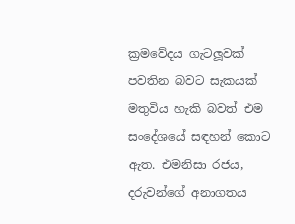ක්‍රමවේදය ගැටලූවක් පවතින බවට සැකයක් මතුවිය හැකි බවත් එම සංදේශයේ සඳහන් කොට ඇත. එමනිසා රජය, දරුවන්ගේ අනාගතය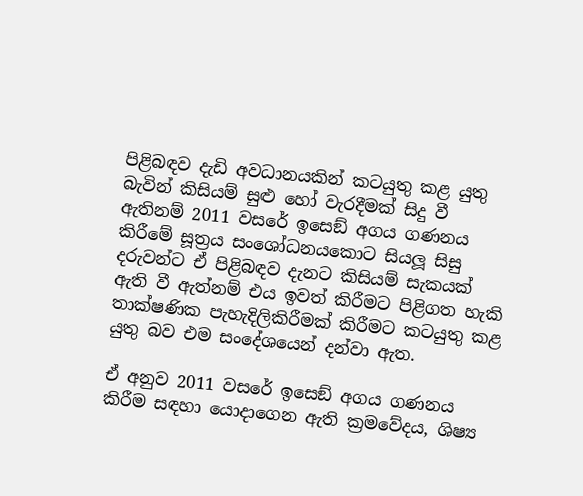පිළිබඳව දැඩි අවධානයකින් කටයුතු කළ යුතු බැවින් කිසියම් සුළු හෝ වැරදීමක් සිදු වී ඇතිනම් 2011 වසරේ ඉසෙඞ් අගය ගණනය කිරීමේ සූත්‍රය සංශෝධනයකොට සියලූ සිසු දරුවන්ට ඒ පිළිබඳව දැනට කිසියම් සැකයක් ඇති වී ඇත්නම් එය ඉවත් කිරීමට පිළිගත හැකි තාක්ෂණික පැහැදිලිකිරීමක් කිරීමට කටයුතු කළ යුතු බව එම සංදේශයෙන් දන්වා ඇත.

ඒ අනුව 2011 වසරේ ඉසෙඞ් අගය ගණනය කිරීම සඳහා යොදාගෙන ඇති ක්‍රමවේදය, ශිෂ්‍ය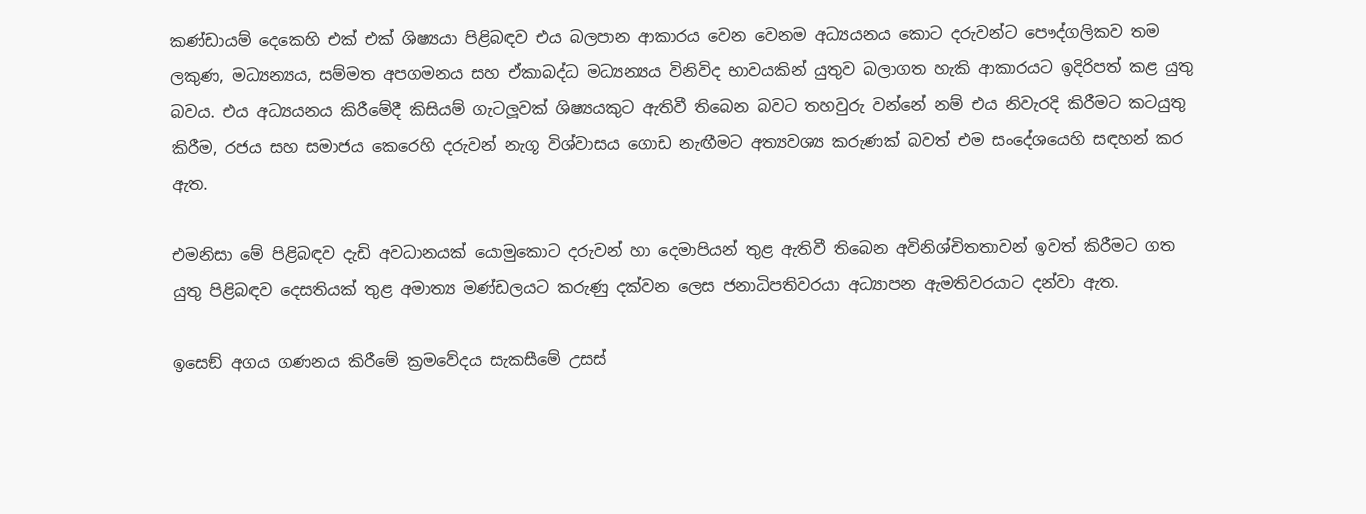කණ්ඩායම් දෙකෙහි එක් එක් ශිෂ්‍යයා පිළිබඳව එය බලපාන ආකාරය වෙන වෙනම අධ්‍යයනය කොට දරුවන්ට පෞද්ගලිකව තම ලකුණ, මධ්‍යන්‍යය, සම්මත අපගමනය සහ ඒකාබද්ධ මධ්‍යන්‍යය විනිවිද භාවයකින් යුතුව බලාගත හැකි ආකාරයට ඉදිරිපත් කළ යුතු බවය. එය අධ්‍යයනය කිරීමේදී කිසියම් ගැටලූවක් ශිෂ්‍යයකුට ඇතිවී තිබෙන බවට තහවුරු වන්නේ නම් එය නිවැරදි කිරීමට කටයුතු කිරීම, රජය සහ සමාජය කෙරෙහි දරුවන් නැගූ විශ්වාසය ගොඩ නැඟීමට අත්‍යවශ්‍ය කරුණක් බවත් එම සංදේශයෙහි සඳහන් කර ඇත.

එමනිසා මේ පිළිබඳව දැඩි අවධානයක් යොමුකොට දරුවන් හා දෙමාපියන් තුළ ඇතිවී තිබෙන අවිනිශ්චිතතාවන් ඉවත් කිරීමට ගත යුතු පිළිබඳව දෙසතියක් තුළ අමාත්‍ය මණ්ඩලයට කරුණු දක්වන ලෙස ජනාධිපතිවරයා අධ්‍යාපන ඇමතිවරයාට දන්වා ඇත.

ඉසෙඞ් අගය ගණනය කිරීමේ ක්‍රමවේදය සැකසීමේ උසස්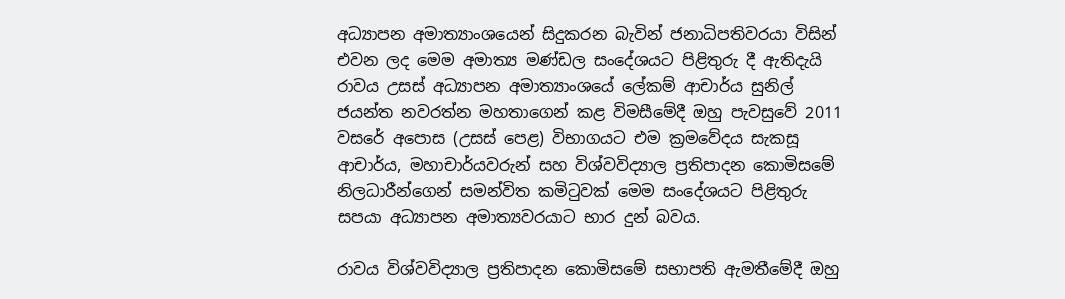අධ්‍යාපන අමාත්‍යාංශයෙන් සිදුකරන බැවින් ජනාධිපතිවරයා විසින් එවන ලද මෙම අමාත්‍ය මණ්ඩල සංදේශයට පිළිතුරු දී ඇතිදැයි රාවය උසස් අධ්‍යාපන අමාත්‍යාංශයේ ලේකම් ආචාර්ය සුනිල් ජයන්ත නවරත්න මහතාගෙන් කළ විමසීමේදී ඔහු පැවසුවේ 2011 වසරේ අපොස (උසස් පෙළ) විභාගයට එම ක්‍රමවේදය සැකසූ ආචාර්ය, මහාචාර්යවරුන් සහ විශ්වවිද්‍යාල ප්‍රතිපාදන කොමිසමේ නිලධාරීන්ගෙන් සමන්විත කමිටුවක් මෙම සංදේශයට පිළිතුරු සපයා අධ්‍යාපන අමාත්‍යවරයාට භාර දුන් බවය.

රාවය විශ්වවිද්‍යාල ප්‍රතිපාදන කොමිසමේ සභාපති ඇමතීමේදී ඔහු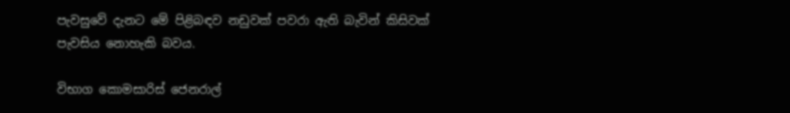පැවසුවේ දැනට මේ පිළිබඳව නඩුවක් පවරා ඇති බැවින් කිසිවක් පැවසිය නොහැකි බවය.

විභාග කොමසාරිස් ජෙනරාල්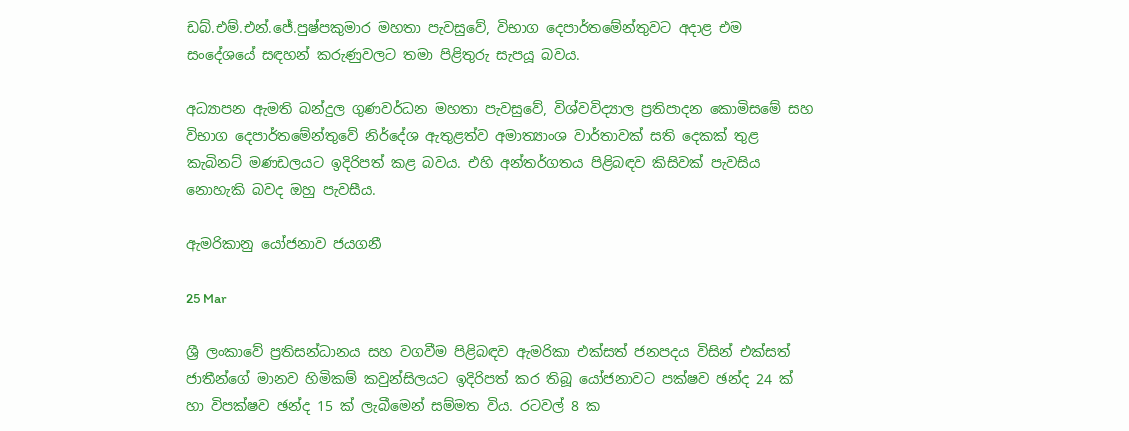ඩබ්.එම්.එන්.ජේ.පුෂ්පකුමාර මහතා පැවසුවේ, විභාග දෙපාර්තමේන්තුවට අදාළ එම සංදේශයේ සඳහන් කරුණුවලට තමා පිළිතුරු සැපයූ බවය.

අධ්‍යාපන ඇමති බන්දුල ගුණවර්ධන මහතා පැවසුවේ, විශ්වවිද්‍යාල ප්‍රතිපාදන කොමිසමේ සහ විභාග දෙපාර්තමේන්තුවේ නිර්දේශ ඇතුළත්ව අමාත්‍යාංශ වාර්තාවක් සති දෙකක් තුළ කැබිනට් මණඩලයට ඉදිරිපත් කළ බවය. එහි අන්තර්ගතය පිළිබඳව කිසිවක් පැවසිය නොහැකි බවද ඔහු පැවසීය.

ඇමරිකානු යෝජනාව ජයගනී

25 Mar

ශ්‍රී ලංකාවේ ප්‍රතිසන්ධානය සහ වගවීම පිළිබඳව ඇමරිකා එක්සත් ජනපදය විසින් එක්සත් ජාතීන්ගේ මානව හිමිකම් කවුන්සිලයට ඉදිරිපත් කර තිබූ යෝජනාවට පක්ෂව ඡන්ද 24 ක් හා විපක්ෂව ඡන්ද 15 ක් ලැබීමෙන් සම්මත විය. රටවල් 8 ක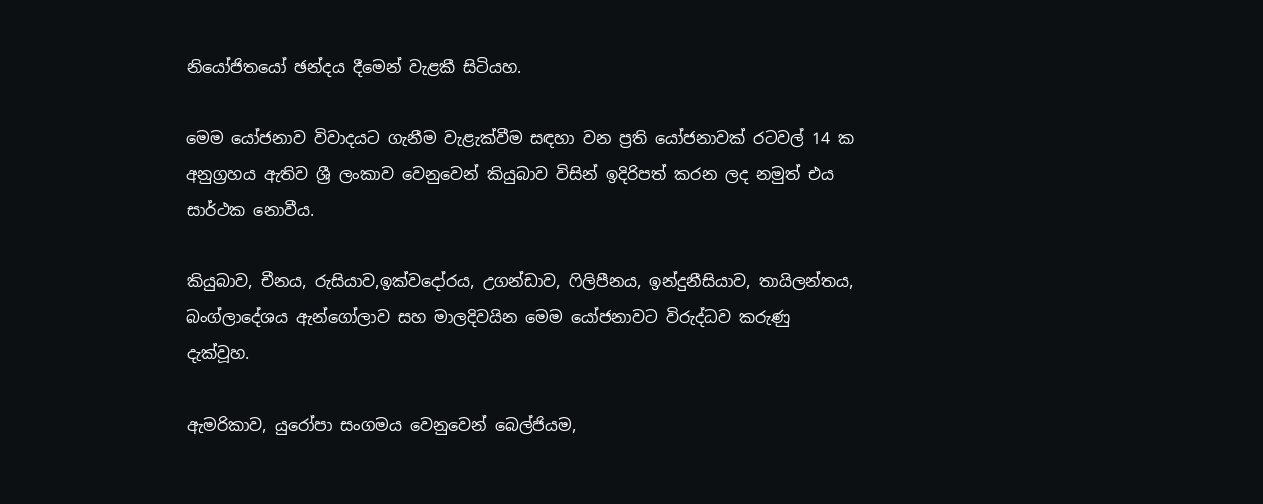නියෝජිතයෝ ඡන්දය දීමෙන් වැළකී සිටියහ.

මෙම යෝජනාව විවාදයට ගැනීම වැළැක්වීම සඳහා වන ප්‍රති යෝජනාවක් රටවල් 14 ක අනුග්‍රහය ඇතිව ශ්‍රී ලංකාව වෙනුවෙන් කියුබාව විසින් ඉදිරිපත් කරන ලද නමුත් එය සාර්ථක නොවීය.

කියුබාව, චීනය, රුසියාව,ඉක්වදෝරය, උගන්ඩාව, ෆිලිපීනය, ඉන්දුනීසියාව, තායිලන්තය, බංග්ලාදේශය ඇන්ගෝලාව සහ මාලදිවයින මෙම යෝජනාවට විරුද්ධව කරුණු දැක්වූහ.

ඇමරිකාව, යුරෝපා සංගමය වෙනුවෙන් බෙල්ජියම,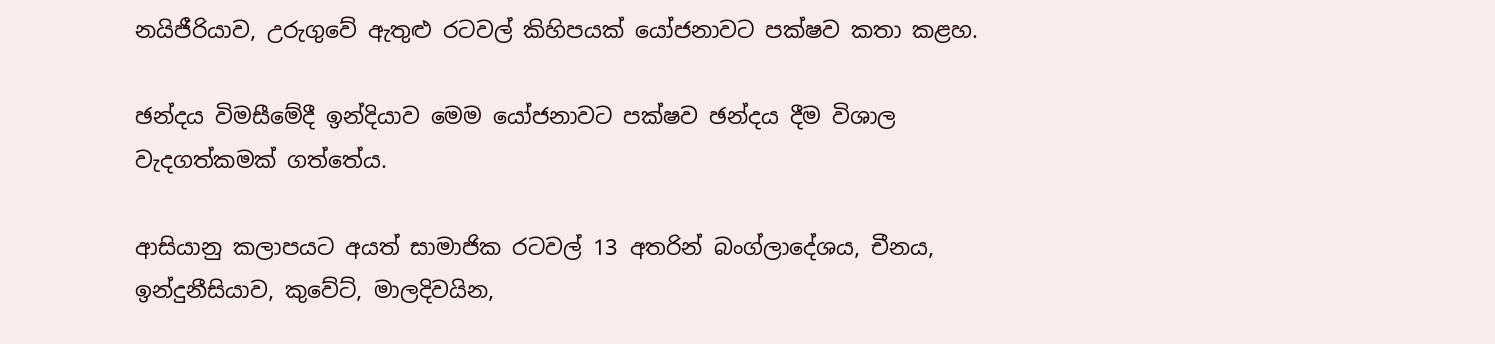නයිජීරියාව, උරුගුවේ ඇතුළු රටවල් කිහිපයක් යෝජනාවට පක්ෂව කතා කළහ.

ඡන්දය විමසීමේදී ඉන්දියාව මෙම යෝජනාවට පක්ෂව ඡන්දය දීම විශාල වැදගත්කමක් ගත්තේය.

ආසියානු කලාපයට අයත් සාමාජික රටවල් 13 අතරින් බංග්ලාදේශය, චීනය, ඉන්දුනීසියාව, කුවේට්, මාලදිවයින,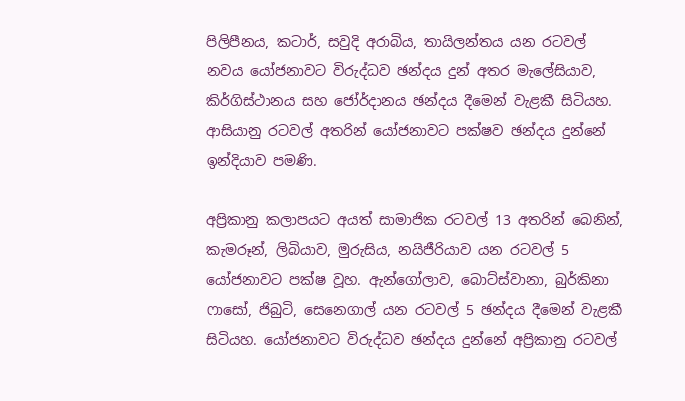පිලිපීනය, කටාර්, සවුදි අරාබිය, තායිලන්තය යන රටවල් නවය යෝජනාවට විරුද්ධව ඡන්දය දුන් අතර මැලේසියාව, කිර්ගිස්ථානය සහ ජෝර්දානය ඡන්දය දීමෙන් වැළකී සිටියහ. ආසියානු රටවල් අතරින් යෝජනාවට පක්ෂව ඡන්දය දුන්නේ ඉන්දියාව පමණි.

අප්‍රිකානු කලාපයට අයත් සාමාජික රටවල් 13 අතරින් බෙනින්, කැමරූන්, ලිබියාව, මුරුසිය, නයිජීරියාව යන රටවල් 5 යෝජනාවට පක්ෂ වූහ. ඇන්ගෝලාව, බොට්ස්වානා, බුර්කිනා ෆාසෝ, ජිබුටි, සෙනෙගාල් යන රටවල් 5 ඡන්දය දීමෙන් වැළකී සිටියහ. යෝජනාවට විරුද්ධව ඡන්දය දුන්නේ අප්‍රිකානු රටවල්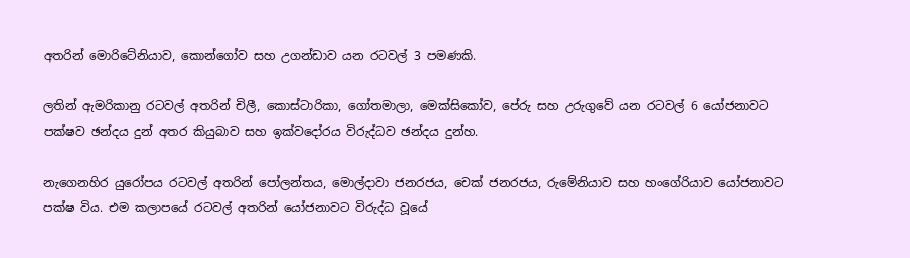අතරින් මොරිටේනියාව, කොන්ගෝව සහ උගන්ඩාව යන රටවල් 3 පමණකි.

ලතින් ඇමරිකානු රටවල් අතරින් චිලී, කොස්ටාරිකා, ගෝතමාලා, මෙක්සිකෝව, පේරු සහ උරුගුවේ යන රටවල් 6 යෝජනාවට පක්ෂව ඡන්දය දුන් අතර කියුබාව සහ ඉක්වදෝරය විරුද්ධව ඡන්දය දුන්හ.

නැගෙනහිර යුරෝපය රටවල් අතරින් පෝලන්තය, මොල්දාවා ජනරජය, චෙක් ජනරජය, රුමේනියාව සහ හංගේරියාව යෝජනාවට පක්ෂ විය. එම කලාපයේ රටවල් අතරින් යෝජනාවට විරුද්ධ වූයේ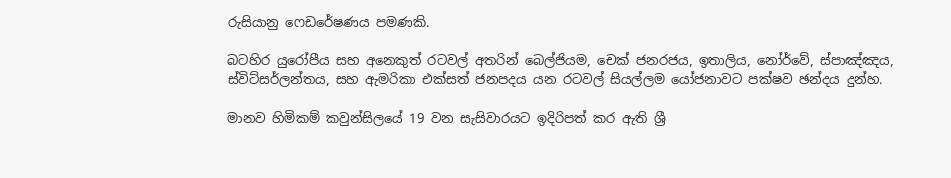රුසියානු ෆෙඩරේෂණය පමණකි.

බටහිර යුරෝපීය සහ අනෙකුත් රටවල් අතරින් බෙල්ජියම, චෙක් ජනරජය, ඉතාලිය, නෝර්වේ, ස්පාඤ්ඤය, ස්විට්සර්ලන්තය, සහ ඇමරිකා එක්සත් ජනපදය යන රටවල් සියල්ලම යෝජනාවට පක්ෂව ඡන්දය දුන්හ.

මානව හිමිකම් කවුන්සිලයේ 19 වන සැසිවාරයට ඉදිරිපත් කර ඇති ශ්‍රී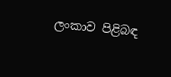ලංකාව පිළිබඳ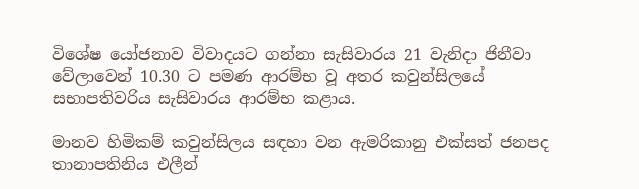විශේෂ යෝජනාව විවාදයට ගන්නා සැසිවාරය 21 වැනිදා ජිනීවා වේලාවෙන් 10.30 ට පමණ ආරම්භ වූ අතර කවුන්සිලයේ සභාපතිවරිය සැසිවාරය ආරම්භ කළාය.

මානව හිමිකම් කවුන්සිලය සඳහා වන ඇමරිකානු එක්සත් ජනපද තානාපතිනිය එලීන්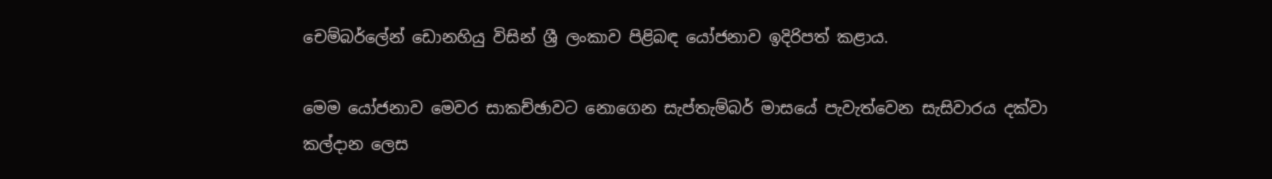චෙම්බර්ලේන් ඩොනහියු විසින් ශ්‍රී ලංකාව පිළිබඳ යෝජනාව ඉදිරිපත් කළාය.

මෙම යෝජනාව මෙවර සාකච්ඡාවට නොගෙන සැප්තැම්බර් මාසයේ පැවැත්වෙන සැසිවාරය දක්වා කල්දාන ලෙස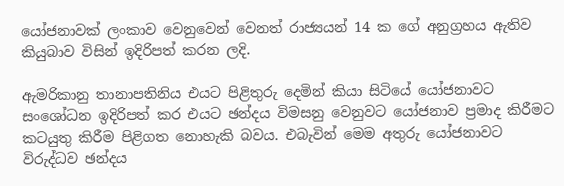යෝජනාවක් ලංකාව වෙනුවෙන් වෙනත් රාජ්‍යයන් 14 ක ගේ අනුග්‍රහය ඇතිව කියුබාව විසින් ඉදිරිපත් කරන ලදි.

ඇමරිකානු තානාපතිනිය එයට පිළිතුරු දෙමින් කියා සිටියේ යෝජනාවට සංශෝධන ඉදිරිපත් කර එයට ඡන්දය විමසනු වෙනුවට යෝජනාව ප්‍රමාද කිරීමට කටයුතු කිරීම පිළිගත නොහැකි බවය. එබැවින් මෙම අතුරු යෝජනාවට විරුද්ධව ඡන්දය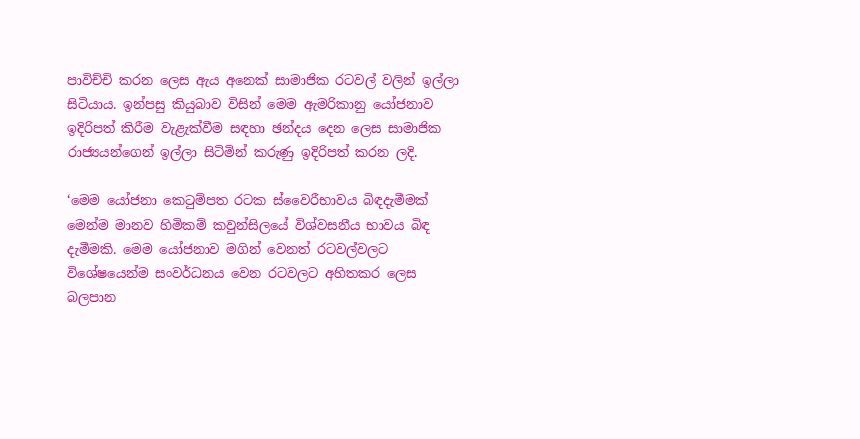පාවිච්චි කරන ලෙස ඇය අනෙක් සාමාජික රටවල් වලින් ඉල්ලා සිටියාය. ඉන්පසු කියුබාව විසින් මෙම ඇමරිකානු යෝජනාව ඉදිරිපත් කිරීම වැළැක්වීම සඳහා ඡන්දය දෙන ලෙස සාමාජික රාජ්‍යයන්ගෙන් ඉල්ලා සිටිමින් කරුණු ඉදිරිපත් කරන ලදි.

‘මෙම යෝජනා කෙටුම්පත රටක ස්වෛරීභාවය බිඳදැමීමක් මෙන්ම මානව හිමිකම් කවුන්සිලයේ විශ්වසනීය භාවය බිඳ දැමීමකි. මෙම යෝජනාව මගින් වෙනත් රටවල්වලට විශේෂයෙන්ම සංවර්ධනය වෙන රටවලට අහිතකර ලෙස බලපාන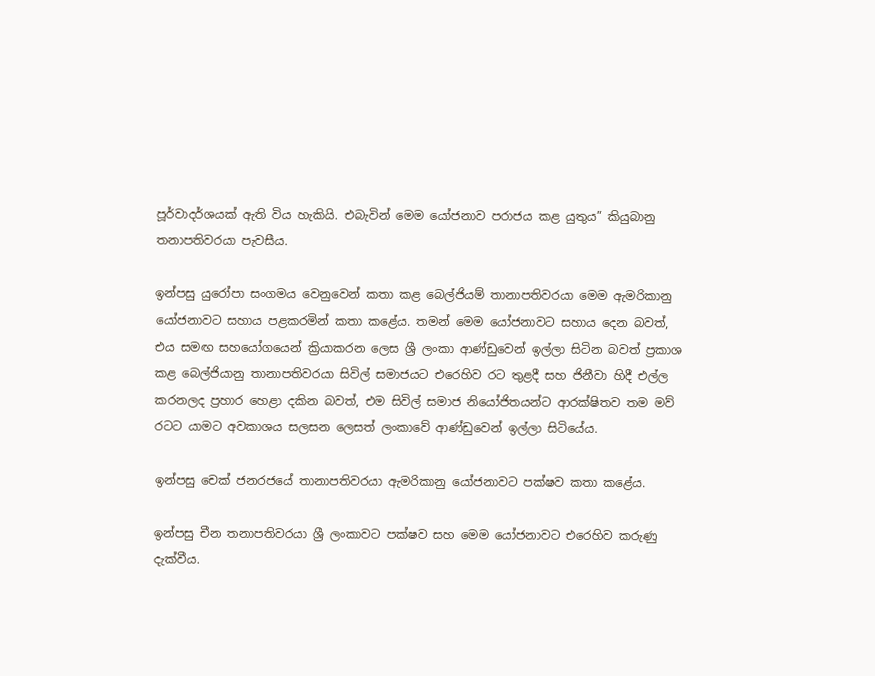පූර්වාදර්ශයක් ඇති විය හැකියි. එබැවින් මෙම යෝජනාව පරාජය කළ යුතුය” කියුබානු තනාපතිවරයා පැවසීය.

ඉන්පසු යුරෝපා සංගමය වෙනුවෙන් කතා කළ බෙල්ජියම් තානාපතිවරයා මෙම ඇමරිකානු යෝජනාවට සහාය පළකරමින් කතා කළේය. තමන් මෙම යෝජනාවට සහාය දෙන බවත්, එය සමඟ සහයෝගයෙන් ක්‍රියාකරන ලෙස ශ්‍රී ලංකා ආණ්ඩුවෙන් ඉල්ලා සිටින බවත් ප්‍රකාශ කළ බෙල්ජියානු තානාපතිවරයා සිවිල් සමාජයට එරෙහිව රට තුළදී සහ ජිනීවා හිදී එල්ල කරනලද ප්‍රහාර හෙළා දකින බවත්, එම සිවිල් සමාජ නියෝජිතයන්ට ආරක්ෂිතව තම මව් රටට යාමට අවකාශය සලසන ලෙසත් ලංකාවේ ආණ්ඩුවෙන් ඉල්ලා සිටියේය.

ඉන්පසු චෙක් ජනරජයේ තානාපතිවරයා ඇමරිකානු යෝජනාවට පක්ෂව කතා කළේය.

ඉන්පසු චීන තනාපතිවරයා ශ්‍රී ලංකාවට පක්ෂව සහ මෙම යෝජනාවට එරෙහිව කරුණු දැක්වීය.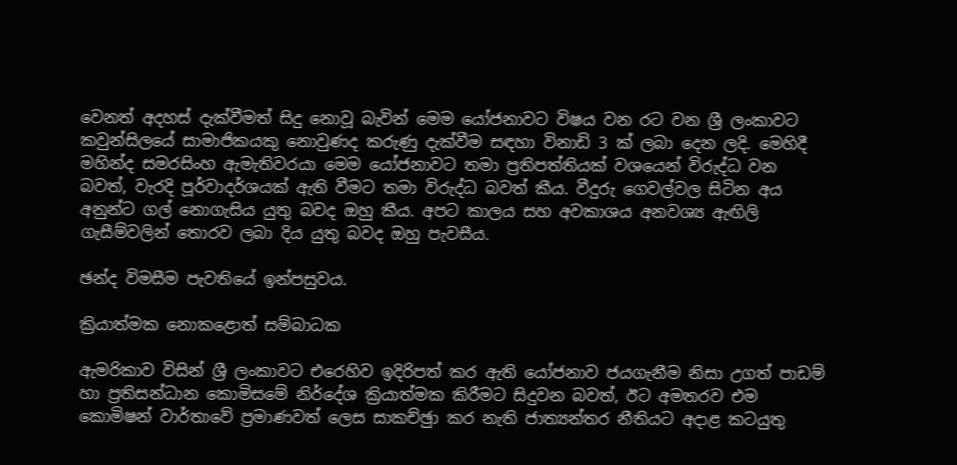වෙනත් අදහස් දැක්වීමත් සිදු නොවූ බැවින් මෙම යෝජනාවට විෂය වන රට වන ශ්‍රී ලංකාවට කවුන්සිලයේ සාමාජිකයකු නොවුණද කරුණු දැක්වීම සඳහා විනාඩි 3 ක් ලබා දෙන ලදි. මෙහිදී මහින්ද සමරසිංහ ඇමැතිවරයා මෙම යෝජනාවට තමා ප්‍රතිපත්තියක් වශයෙන් විරුද්ධ වන බවත්, වැරදි පූර්වාදර්ශයක් ඇති වීමට තමා විරුද්ධ බවත් කීය. වීදුරු ගෙවල්වල සිටින අය අනුන්ට ගල් නොගැසිය යුතු බවද ඔහු කීය. අපට කාලය සහ අවකාශය අනවශ්‍ය ඇඟිලි ගැසීම්වලින් තොරව ලබා දිය යුතු බවද ඔහු පැවසීය.

ඡන්ද විමසීම පැවතියේ ඉන්පසුවය.

ක්‍රියාත්මක නොකළොත් සම්බාධක

ඇමරිකාව විසින් ශ්‍රී ලංකාවට එරෙහිව ඉදිරිපත් කර ඇති යෝජනාව ජයගැනීම නිසා උගත් පාඩම් හා ප්‍රතිසන්ධාන කොමිසමේ නිර්දේශ ක්‍රියාත්මක කිරීමට සිදුවන බවත්, ඊට අමතරව එම කොමිෂන් වාර්තාවේ ප්‍රමාණවත් ලෙස සාකච්ඡුා කර නැති ජාත්‍යන්තර නීතියට අදාළ කටයුතු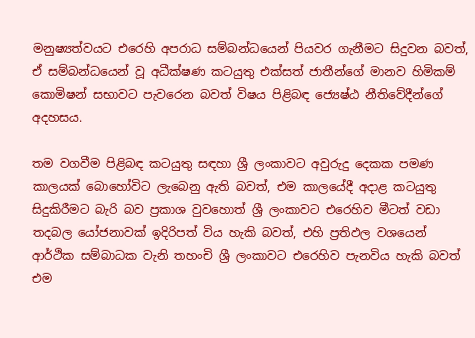මනුෂ්‍යත්වයට එරෙහි අපරාධ සම්බන්ධයෙන් පියවර ගැනීමට සිදුවන බවත්, ඒ සම්බන්ධයෙන් වූ අධීක්ෂණ කටයුතු එක්සත් ජාතීන්ගේ මානව හිමිකම් කොමිෂන් සභාවට පැවරෙන බවත් විෂය පිළිබඳ ජ්‍යෙෂ්ඨ නීතිවේදීන්ගේ අදහසය.

තම වගවීම පිළිබඳ කටයුතු සඳහා ශ්‍රී ලංකාවට අවුරුදු දෙකක පමණ කාලයක් බොහෝවිට ලැබෙනු ඇති බවත්, එම කාලයේදී අදාළ කටයුතු සිදුකිරීමට බැරි බව ප්‍රකාශ වුවහොත් ශ්‍රී ලංකාවට එරෙහිව මීටත් වඩා තදබල යෝජනාවක් ඉදිරිපත් විය හැකි බවත්, එහි ප්‍රතිඵල වශයෙන් ආර්ථික සම්බාධක වැනි තහංචි ශ්‍රී ලංකාවට එරෙහිව පැනවිය හැකි බවත් එම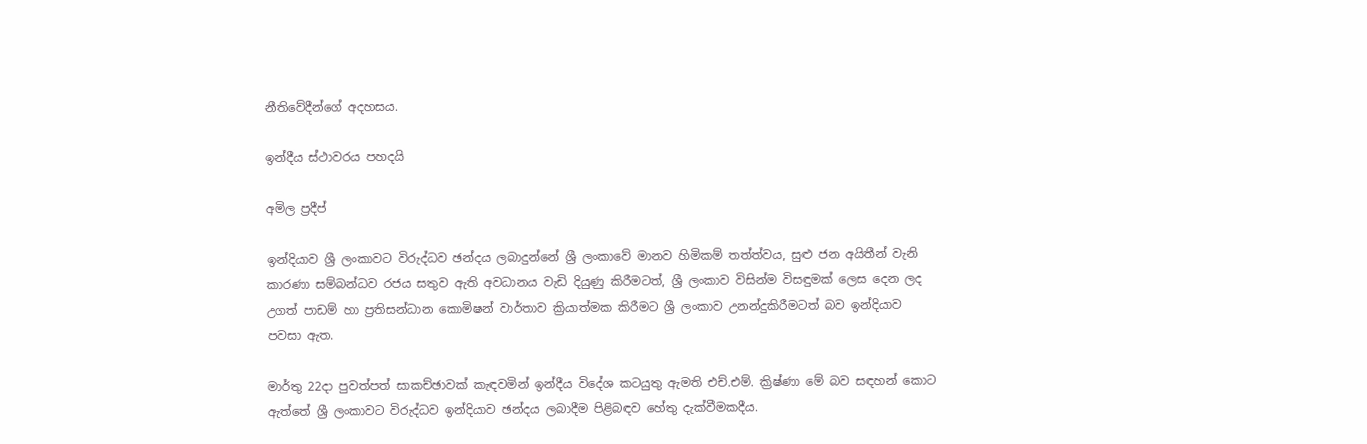නීතිවේදීන්ගේ අදහසය.

ඉන්දීය ස්ථාවරය පහදයි

අමිල ප්‍රදීප්

ඉන්දියාව ශ්‍රී ලංකාවට විරුද්ධව ඡන්දය ලබාදුන්නේ ශ්‍රී ලංකාවේ මානව හිමිකම් තත්ත්වය, සුළු ජන අයිතීන් වැනි කාරණා සම්බන්ධව රජය සතුව ඇති අවධානය වැඩි දියුණු කිරීමටත්, ශ්‍රී ලංකාව විසින්ම විසඳුමක් ලෙස දෙන ලද උගත් පාඩම් හා ප්‍රතිසන්ධාන කොමිෂන් වාර්තාව ක්‍රියාත්මක කිරීමට ශ්‍රී ලංකාව උනන්දුකිරීමටත් බව ඉන්දියාව පවසා ඇත.

මාර්තු 22දා පුවත්පත් සාකච්ඡාවක් කැඳවමින් ඉන්දීය විදේශ කටයුතු ඇමති එච්.එම්. ක්‍රිෂ්ණා මේ බව සඳහන් කොට ඇත්තේ ශ්‍රී ලංකාවට විරුද්ධව ඉන්දියාව ඡන්දය ලබාදීම පිළිබඳව හේතු දැක්වීමකදීය.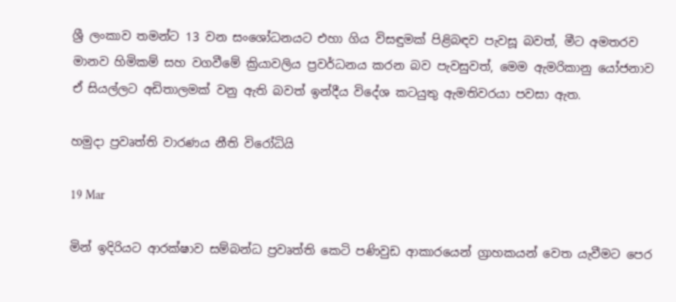ශ්‍රී ලංකාව තමන්ට 13 වන සංශෝධනයට එහා ගිය විසඳුමක් පිළිබඳව පැවසූ බවත්, මීට අමතරව මානව හිමිකම් සහ වගවීමේ ක්‍රියාවලිය ප්‍රවර්ධනය කරන බව පැවසුවත්, මෙම ඇමරිකානු යෝජනාව ඒ සියල්ලට අඩිතාලමක් වනු ඇති බවත් ඉන්දීය විදේශ කටයුතු ඇමතිවරයා පවසා ඇත.

හමුදා ප්‍රවෘත්ති වාරණය නීති විරෝධියි

19 Mar

මින් ඉදිරියට ආරක්ෂාව සම්බන්ධ ප්‍රවෘත්ති කෙටි පණිවුඩ ආකාරයෙන් ග්‍රාහකයන් වෙත යැවීමට පෙර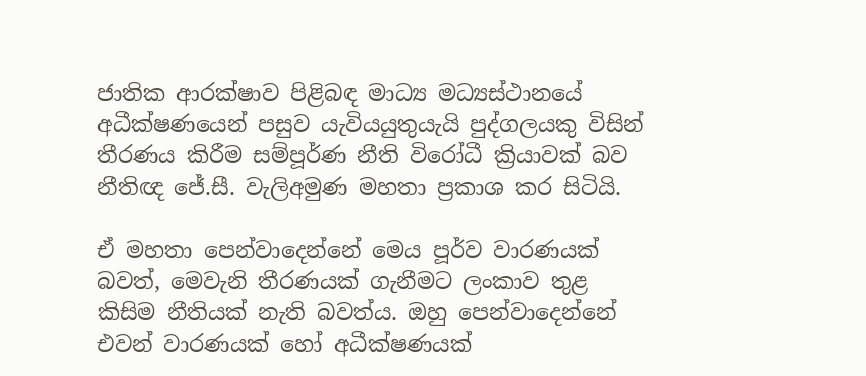ජාතික ආරක්ෂාව පිළිබඳ මාධ්‍ය මධ්‍යස්ථානයේ අධීක්ෂණයෙන් පසුව යැවියයුතුයැයි පුද්ගලයකු විසින් තීරණය කිරීම සම්පූර්ණ නීති විරෝධී ක්‍රියාවක් බව නීතිඥ ජේ.සී. වැලිඅමුණ මහතා ප්‍රකාශ කර සිටියි.

ඒ මහතා පෙන්වාදෙන්නේ මෙය පූර්ව වාරණයක් බවත්, මෙවැනි තීරණයක් ගැනීමට ලංකාව තුළ කිසිම නීතියක් නැති බවත්ය. ඔහු පෙන්වාදෙන්නේ එවන් වාරණයක් හෝ අධීක්ෂණයක්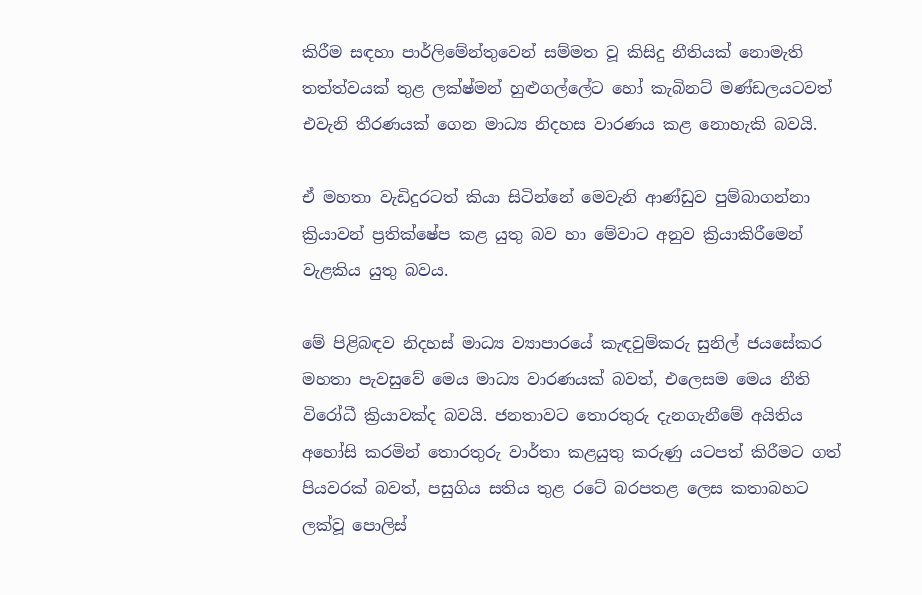කිරීම සඳහා පාර්ලිමේන්තුවෙන් සම්මත වූ කිසිදු නීතියක් නොමැති තත්ත්වයක් තුළ ලක්ෂ්මන් හුළුගල්ලේට හෝ කැබිනට් මණ්ඩලයටවත් එවැනි තීරණයක් ගෙන මාධ්‍ය නිදහස වාරණය කළ නොහැකි බවයි.

ඒ මහතා වැඩිදුරටත් කියා සිටින්නේ මෙවැනි ආණ්ඩුව පුම්බාගන්නා ක්‍රියාවන් ප්‍රතික්ෂේප කළ යුතු බව හා මේවාට අනුව ක්‍රියාකිරීමෙන් වැළකිය යුතු බවය.

මේ පිළිබඳව නිදහස් මාධ්‍ය ව්‍යාපාරයේ කැඳවුම්කරු සුනිල් ජයසේකර මහතා පැවසුවේ මෙය මාධ්‍ය වාරණයක් බවත්, එලෙසම මෙය නීති විරෝධී ක්‍රියාවක්ද බවයි. ජනතාවට තොරතුරු දැනගැනීමේ අයිතිය අහෝසි කරමින් තොරතුරු වාර්තා කළයුතු කරුණු යටපත් කිරීමට ගත් පියවරක් බවත්, පසුගිය සතිය තුළ රටේ බරපතළ ලෙස කතාබහට ලක්වූ පොලිස්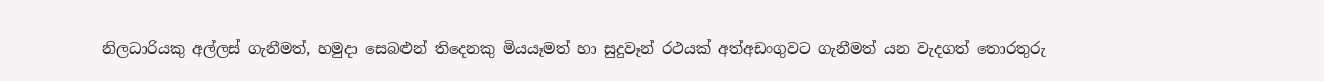නිලධාරියකු අල්ලස් ගැනීමත්, හමුදා සෙබළුන් තිදෙනකු මියයෑමත් හා සුදුවෑන් රථයක් අත්අඩංගුවට ගැනීමත් යන වැදගත් තොරතුරු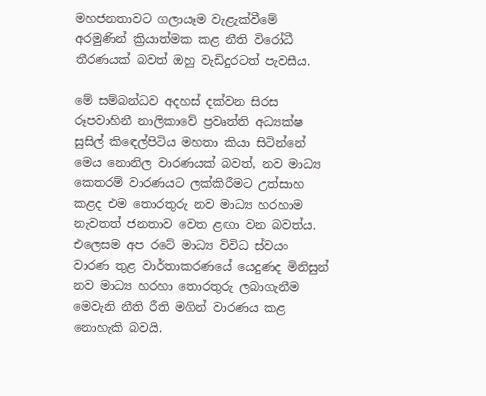මහජනතාවට ගලායෑම වැළැක්වීමේ අරමුණින් ක්‍රියාත්මක කළ නීති විරෝධී තීරණයක් බවත් ඔහු වැඩිදුරටත් පැවසීය.

මේ සම්බන්ධව අදහස් දක්වන සිරස රූපවාහිනී නාලිකාවේ ප්‍රවෘත්ති අධ්‍යක්ෂ සුසිල් කිඳෙල්පිටිය මහතා කියා සිටින්නේ මෙය නොනිල වාරණයක් බවත්, නව මාධ්‍ය කෙතරම් වාරණයට ලක්කිරීමට උත්සාහ කළද එම තොරතුරු නව මාධ්‍ය හරහාම නැවතත් ජනතාව වෙත ළඟා වන බවත්ය. එලෙසම අප රටේ මාධ්‍ය විවිධ ස්වයං වාරණ තුළ වාර්තාකරණයේ යෙදුණද මිනිසුන් නව මාධ්‍ය හරහා තොරතුරු ලබාගැනීම මෙවැනි නීති රීති මගින් වාරණය කළ නොහැකි බවයි.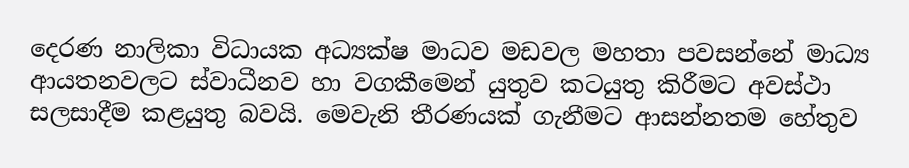දෙරණ නාලිකා විධායක අධ්‍යක්ෂ මාධව මඩවල මහතා පවසන්නේ මාධ්‍ය ආයතනවලට ස්වාධීනව හා වගකීමෙන් යුතුව කටයුතු කිරීමට අවස්ථා සලසාදීම කළයුතු බවයි. මෙවැනි තීරණයක් ගැනීමට ආසන්නතම හේතුව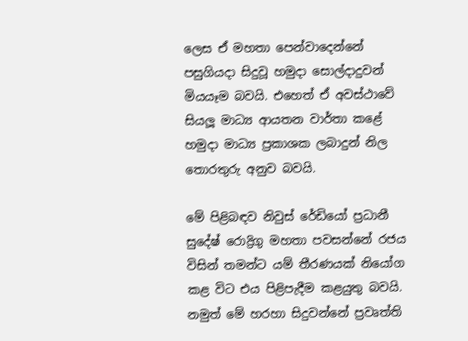ලෙස ඒ මහතා පෙන්වාදෙන්නේ පසුගියදා සිදුවූ හමුදා සොල්දාදුවන් මියයෑම බවයි. එහෙත් ඒ අවස්ථාවේ සියලූ මාධ්‍ය ආයතන වාර්තා කළේ හමුදා මාධ්‍ය ප්‍රකාශක ලබාදුන් නිල තොරතුරු අනුව බවයි.

මේ පිළිබඳව නිවුස් රේඩියෝ ප්‍රධානී සුදේෂ් රොද්‍රිගු මහතා පවසන්නේ රජය විසින් තමන්ට යම් තීරණයක් නියෝග කළ විට එය පිළිපැදීම කළයුතු බවයි. නමුත් මේ හරහා සිදුවන්නේ ප්‍රවෘත්ති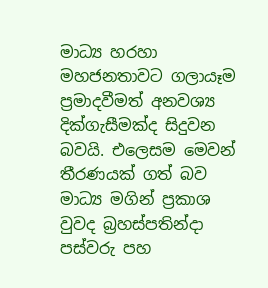මාධ්‍ය හරහා මහජනතාවට ගලායෑම ප්‍රමාදවීමත් අනවශ්‍ය දික්ගැසීමක්ද සිදුවන බවයි. එලෙසම මෙවන් තීරණයක් ගත් බව මාධ්‍ය මගින් ප්‍රකාශ වුවද බ්‍රහස්පතින්දා පස්වරු පහ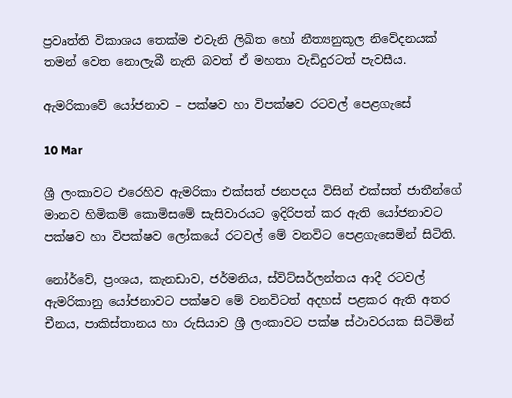ප්‍රවෘත්ති විකාශය තෙක්ම එවැනි ලිඛිත හෝ නීත්‍යනුකූල නිවේදනයක් තමන් වෙත නොලැබී නැති බවත් ඒ මහතා වැඩිදුරටත් පැවසීය.

ඇමරිකාවේ යෝජනාව – පක්ෂව හා විපක්ෂව රටවල් පෙළගැසේ

10 Mar

ශ්‍රී ලංකාවට එරෙහිව ඇමරිකා එක්සත් ජනපදය විසින් එක්සත් ජාතීන්ගේ මානව හිමිකම් කොමිසමේ සැසිවාරයට ඉදිරිපත් කර ඇති යෝජනාවට පක්ෂව හා විපක්ෂව ලෝකයේ රටවල් මේ වනවිට පෙළගැසෙමින් සිටිති.

නෝර්වේ, ප්‍රංශය, කැනඩාව, ජර්මනිය, ස්විට්සර්ලන්තය ආදී රටවල් ඇමරිකානු යෝජනාවට පක්ෂව මේ වනවිටත් අදහස් පළකර ඇති අතර චීනය, පාකිස්තානය හා රුසියාව ශ්‍රී ලංකාවට පක්ෂ ස්ථාවරයක සිටිමින්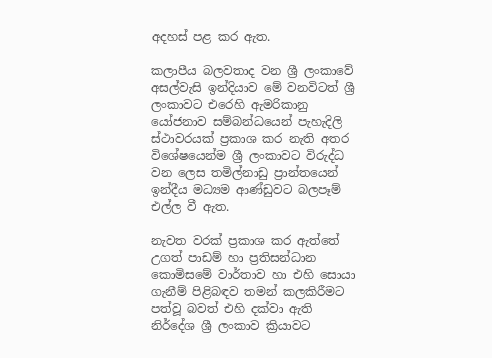අදහස් පළ කර ඇත.

කලාපීය බලවතාද වන ශ්‍රී ලංකාවේ අසල්වැසි ඉන්දියාව මේ වනවිටත් ශ්‍රී ලංකාවට එරෙහි ඇමරිකානු යෝජනාව සම්බන්ධයෙන් පැහැදිලි ස්ථාවරයක් ප්‍රකාශ කර නැති අතර විශේෂයෙන්ම ශ්‍රී ලංකාවට විරුද්ධ වන ලෙස තමිල්නාඩු ප්‍රාන්තයෙන් ඉන්දීය මධ්‍යම ආණ්ඩුවට බලපෑම් එල්ල වී ඇත.

නැවත වරක් ප්‍රකාශ කර ඇත්තේ උගත් පාඩම් හා ප්‍රතිසන්ධාන කොමිසමේ වාර්තාව හා එහි සොයා ගැනීම් පිළිබඳව තමන් කලකිරීමට පත්වූ බවත් එහි දක්වා ඇති නිර්දේශ ශ්‍රී ලංකාව ක්‍රියාවට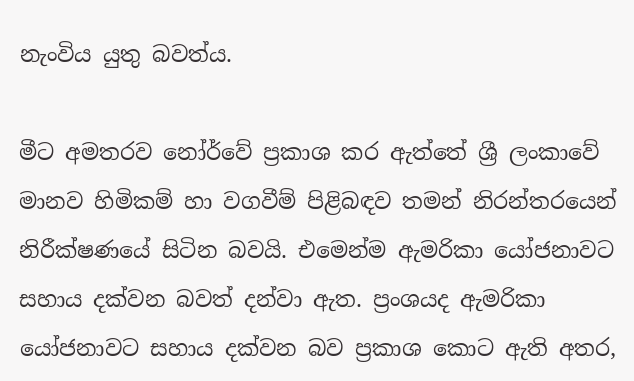නැංවිය යුතු බවත්ය.

මීට අමතරව නෝර්වේ ප්‍රකාශ කර ඇත්තේ ශ්‍රී ලංකාවේ මානව හිමිකම් හා වගවීම් පිළිබඳව තමන් නිරන්තරයෙන් නිරීක්ෂණයේ සිටින බවයි. එමෙන්ම ඇමරිකා යෝජනාවට සහාය දක්වන බවත් දන්වා ඇත. ප්‍රංශයද ඇමරිකා යෝජනාවට සහාය දක්වන බව ප්‍රකාශ කොට ඇති අතර,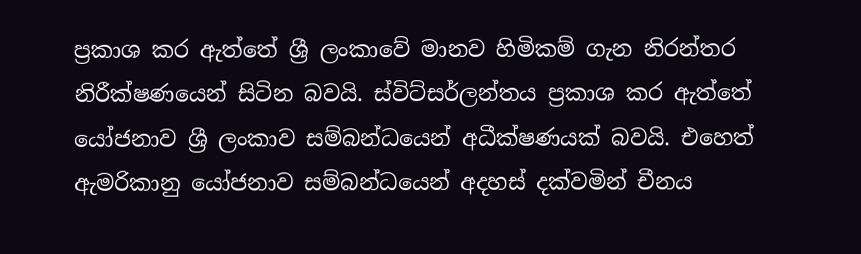ප්‍රකාශ කර ඇත්තේ ශ්‍රී ලංකාවේ මානව හිමිකම් ගැන නිරන්තර නිරීක්ෂණයෙන් සිටින බවයි. ස්විට්සර්ලන්තය ප්‍රකාශ කර ඇත්තේ යෝජනාව ශ්‍රී ලංකාව සම්බන්ධයෙන් අධීක්ෂණයක් බවයි. එහෙත් ඇමරිකානු යෝජනාව සම්බන්ධයෙන් අදහස් දක්වමින් චීනය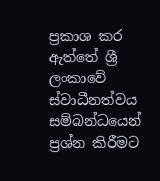ප්‍රකාශ කර ඇත්තේ ශ්‍රී ලංකාවේ ස්වාධීනත්වය සම්බන්ධයෙන් ප්‍රශ්න කිරීමට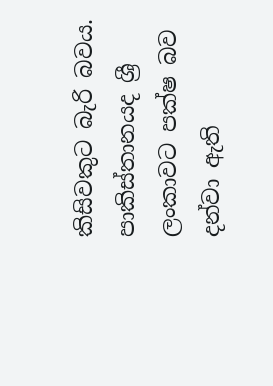කිසිවකුට බැරි බවය. පාකිස්තානයද ශ්‍රී ලංකාවට පක්ෂ බව දන්වා ඇති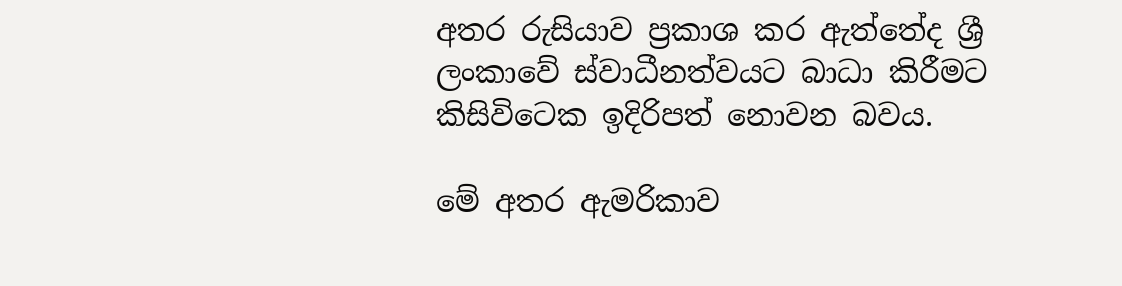අතර රුසියාව ප්‍රකාශ කර ඇත්තේද ශ්‍රී ලංකාවේ ස්වාධීනත්වයට බාධා කිරීමට කිසිවිටෙක ඉදිරිපත් නොවන බවය.

මේ අතර ඇමරිකාව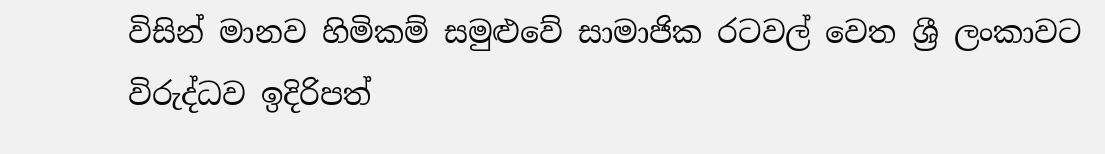විසින් මානව හිමිකම් සමුළුවේ සාමාජික රටවල් වෙත ශ්‍රී ලංකාවට විරුද්ධව ඉදිරිපත්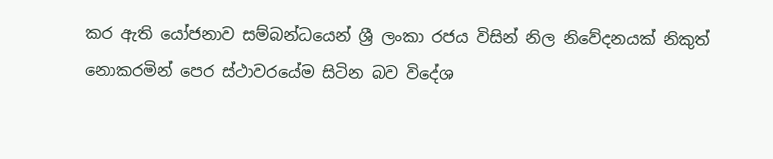කර ඇති යෝජනාව සම්බන්ධයෙන් ශ්‍රී ලංකා රජය විසින් නිල නිවේදනයක් නිකුත් නොකරමින් පෙර ස්ථාවරයේම සිටින බව විදේශ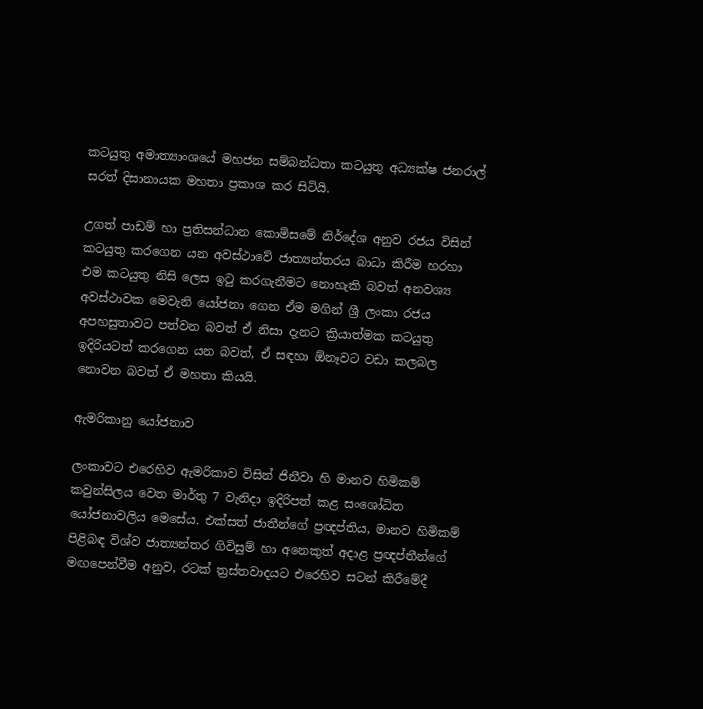කටයුතු අමාත්‍යාංශයේ මහජන සම්බන්ධතා කටයුතු අධ්‍යක්ෂ ජනරාල් සරත් දිසානායක මහතා ප්‍රකාශ කර සිටියි.

උගත් පාඩම් හා ප්‍රතිසන්ධාන කොමිසමේ නිර්දේශ අනුව රජය විසින් කටයුතු කරගෙන යන අවස්ථාවේ ජාත්‍යන්තරය බාධා කිරීම හරහා එම කටයුතු නිසි ලෙස ඉටු කරගැනීමට නොහැකි බවත් අනවශ්‍ය අවස්ථාවක මෙවැනි යෝජනා ගෙන ඒම මගින් ශ්‍රී ලංකා රජය අපහසුතාවට පත්වන බවත් ඒ නිසා දැනට ක්‍රියාත්මක කටයුතු ඉදිරියටත් කරගෙන යන බවත්, ඒ සඳහා ඕනෑවට වඩා කලබල නොවන බවත් ඒ මහතා කියයි.

ඇමරිකානු යෝජනාව

ලංකාවට එරෙහිව ඇමරිකාව විසින් ජිනීවා හි මානව හිමිකම් කවුන්සිලය වෙත මාර්තු 7 වැනිදා ඉදිරිපත් කළ සංශෝධිත යෝජනාවලිය මෙසේය. එක්සත් ජාතීන්ගේ ප්‍රඥප්තිය, මානව හිමිකම් පිළිබඳ විශ්ව ජාත්‍යන්තර ගිවිසුම් හා අනෙකුත් අදාළ ප්‍රඥප්තීන්ගේ මඟපෙන්වීම අනුව, රටක් ත්‍රස්තවාදයට එරෙහිව සටන් කිරීමේදී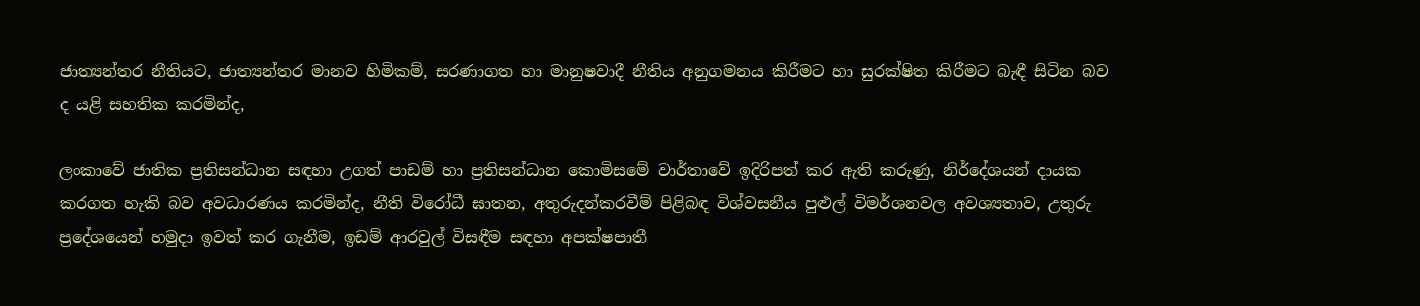ජාත්‍යන්තර නීතියට, ජාත්‍යන්තර මානව හිමිකම්, සරණාගත හා මානුෂවාදී නීතිය අනුගමනය කිරීමට හා සුරක්ෂිත කිරීමට බැඳී සිටින බව ද යළි සහතික කරමින්ද,

ලංකාවේ ජාතික ප්‍රතිසන්ධාන සඳහා උගත් පාඩම් හා ප්‍රතිසන්ධාන කොමිසමේ වාර්තාවේ ඉදිරිපත් කර ඇති කරුණු, නිර්දේශයන් දායක කරගත හැකි බව අවධාරණය කරමින්ද, නීති විරෝධී ඝාතන, අතුරුදන්කරවීම් පිළිබඳ විශ්වසනීය පුළුල් විමර්ශනවල අවශ්‍යතාව, උතුරු ප්‍රදේශයෙන් හමුදා ඉවත් කර ගැනීම, ඉඩම් ආරවුල් විසඳීම සඳහා අපක්ෂපාතී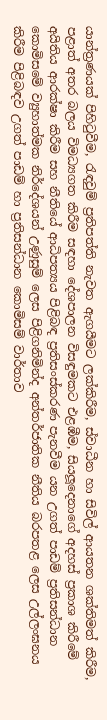යාන්ත්‍රණයක් පිහිටුවීම, රැඳවුම් ප්‍රතිපත්ති නැවත ඇගයීමට ලක්කිරීම, ස්වාධීන හා සිවිල් ආයතන ශක්තිමත් කිරීම, පළාත් අතර බලය විමධ්‍යගත කිරීම සඳහා දේශපාලන විසඳුමකට එළඹීම, සියලූදෙනාගේ අදහස් ප්‍රකාශ කිරීමේ අයිතිය ආරක්ෂා කිරීම සහ නීතියේ ආධිපත්‍යය පිළිබඳ ප්‍රතිසංස්කරණ පැනවීම යන උගත් පාඩම් ප්‍රතිසන්ධාන කොමිසමේ ව්‍යුහාත්මක නිර්දේශයන් උණුසුම් ලෙස පිළිගනිමින්ද අන්තර්ජාතික නීතිය බරපතළ ලෙස උල්ලංඝනය කිරීම පිළිබඳව උගත් පාඩම් හා ප්‍රතිසන්ධාන කොමිසම් වාර්තාව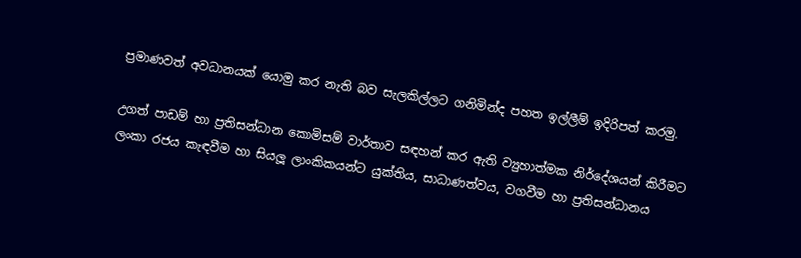ප්‍රමාණවත් අවධානයක් යොමු කර නැති බව සැලකිල්ලට ගනිමින්ද පහත ඉල්ලීම් ඉදිරිපත් කරමු.

උගත් පාඩම් හා ප්‍රතිසන්ධාන කොමිසම් වාර්තාව සඳහන් කර ඇති ව්‍යුහාත්මක නිර්දේශයන් කිරීමට ලංකා රජය කැඳවීම හා සියලූ ලාංකිකයන්ට යුක්තිය, සාධාණත්වය, වගවීම හා ප්‍රතිසන්ධානය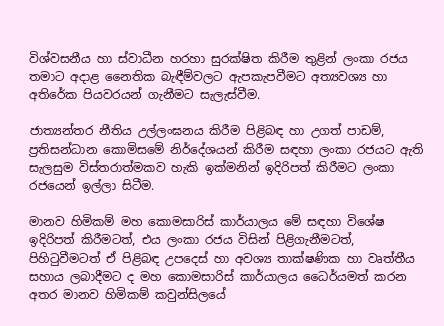විශ්වසනීය හා ස්වාධීන හරහා සුරක්ෂිත කිරීම තුළින් ලංකා රජය තමාට අදාළ නෛතික බැඳීම්වලට ඇපකැපවීමට අත්‍යවශ්‍ය හා අතිරේක පියවරයන් ගැනීමට සැලැස්වීම.

ජාත්‍යන්තර නීතිය උල්ලංඝනය කිරීම පිළිබඳ හා උගත් පාඩම්, ප්‍රතිසන්ධාන කොමිසමේ නිර්දේශයන් කිරීම සඳහා ලංකා රජයට ඇති සැලසුම විස්තරාත්මකව හැකි ඉක්මනින් ඉදිරිපත් කිරීමට ලංකා රජයෙන් ඉල්ලා සිටීම.

මානව හිමිකම් මහ කොමසාරිස් කාර්යාලය මේ සඳහා විශේෂ ඉදිරිපත් කිරීමටත්, එය ලංකා රජය විසින් පිළිගැනීමටත්, පිහිටුවීමටත් ඒ පිළිබඳ උපදෙස් හා අවශ්‍ය තාක්ෂණික හා වෘත්තීය සහාය ලබාදීමට ද මහ කොමසාරිස් කාර්යාලය ධෛර්යමත් කරන අතර මානව හිමිකම් කවුන්සිලයේ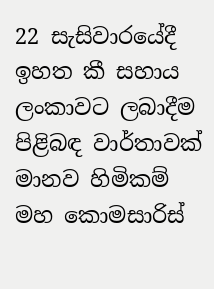22 සැසිවාරයේදී ඉහත කී සහාය ලංකාවට ලබාදීම පිළිබඳ වාර්තාවක් මානව හිමිකම් මහ කොමසාරිස්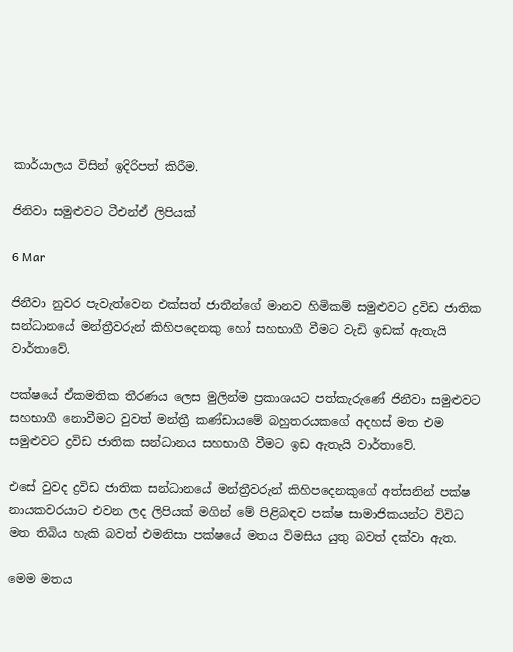කාර්යාලය විසින් ඉදිරිපත් කිරීම.

ජිනිවා සමුළුවට ටීඑන්ඒ ලිපියක්

6 Mar

ජිනීවා නුවර පැවැත්වෙන එක්සත් ජාතීන්ගේ මානව හිමිකම් සමුළුවට ද්‍රවිඩ ජාතික සන්ධානයේ මන්ත්‍රීවරුන් කිහිපදෙනකු හෝ සහභාගී වීමට වැඩි ඉඩක් ඇතැයි වාර්තාවේ.

පක්ෂයේ ඒකමතික තීරණය ලෙස මුලින්ම ප්‍රකාශයට පත්කැරුණේ ජිනීවා සමුළුවට සහභාගී නොවීමට වුවත් මන්ත්‍රී කණ්ඩායමේ බහුතරයකගේ අදහස් මත එම සමුළුවට ද්‍රවිඩ ජාතික සන්ධානය සහභාගී වීමට ඉඩ ඇතැයි වාර්තාවේ.

එසේ වුවද ද්‍රවිඩ ජාතික සන්ධානයේ මන්ත්‍රීවරුන් කිහිපදෙනකුගේ අත්සනින් පක්ෂ නායකවරයාට එවන ලද ලිපියක් මගින් මේ පිළිබඳව පක්ෂ සාමාජිකයන්ට විවිධ මත තිබිය හැකි බවත් එමනිසා පක්ෂයේ මතය විමසිය යුතු බවත් දක්වා ඇත.

මෙම මතය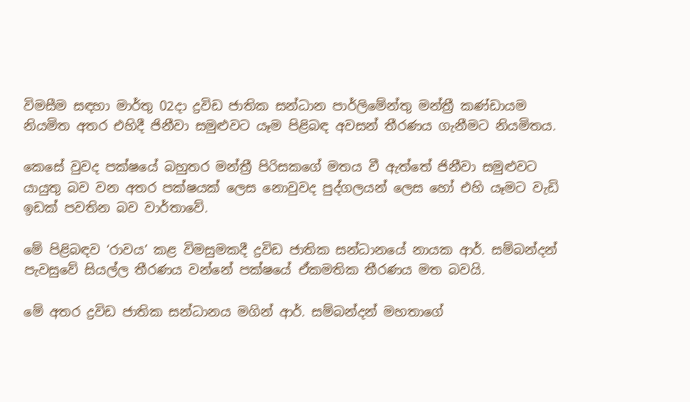විමසීම සඳහා මාර්තු 02දා ද්‍රවිඩ ජාතික සන්ධාන පාර්ලිමේන්තු මන්ත්‍රී කණ්ඩායම නියමිත අතර එහිදී ජිනීවා සමුළුවට යෑම පිළිබඳ අවසන් තීරණය ගැනීමට නියමිතය.

කෙසේ වුවද පක්ෂයේ බහුතර මන්ත්‍රී පිරිසකගේ මතය වී ඇත්තේ ජිනීවා සමුළුවට යායුතු බව වන අතර පක්ෂයක් ලෙස නොවුවද පුද්ගලයන් ලෙස හෝ එහි යෑමට වැඩි ඉඩක් පවතින බව වාර්තාවේ.

මේ පිළිබඳව ‘රාවය’ කළ විමසුමකදී ද්‍රවිඩ ජාතික සන්ධානයේ නායක ආර්. සම්බන්දන් පැවසුවේ සියල්ල තීරණය වන්නේ පක්ෂයේ ඒකමතික තීරණය මත බවයි.

මේ අතර ද්‍රවිඩ ජාතික සන්ධානය මගින් ආර්. සම්බන්දන් මහතාගේ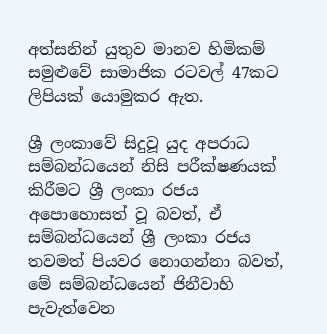අත්සනින් යුතුව මානව හිමිකම් සමුළුවේ සාමාජික රටවල් 47කට ලිපියක් යොමුකර ඇත.

ශ්‍රී ලංකාවේ සිදුවූ යුද අපරාධ සම්බන්ධයෙන් නිසි පරීක්ෂණයක් කිරීමට ශ්‍රී ලංකා රජය අපොහොසත් වූ බවත්, ඒ සම්බන්ධයෙන් ශ්‍රී ලංකා රජය තවමත් පියවර නොගන්නා බවත්, මේ සම්බන්ධයෙන් ජිනීවාහි පැවැත්වෙන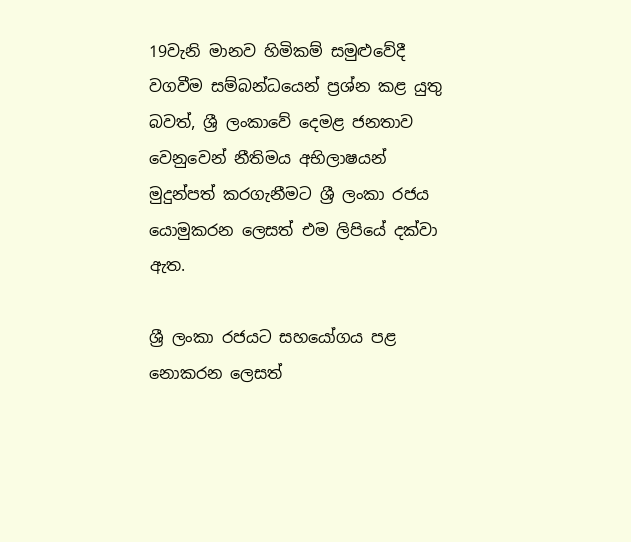19වැනි මානව හිමිකම් සමුළුවේදී වගවීම සම්බන්ධයෙන් ප්‍රශ්න කළ යුතු බවත්, ශ්‍රී ලංකාවේ දෙමළ ජනතාව වෙනුවෙන් නීතිමය අභිලාෂයන් මුදුන්පත් කරගැනීමට ශ්‍රී ලංකා රජය යොමුකරන ලෙසත් එම ලිපියේ දක්වා ඇත.

ශ්‍රී ලංකා රජයට සහයෝගය පළ නොකරන ලෙසත්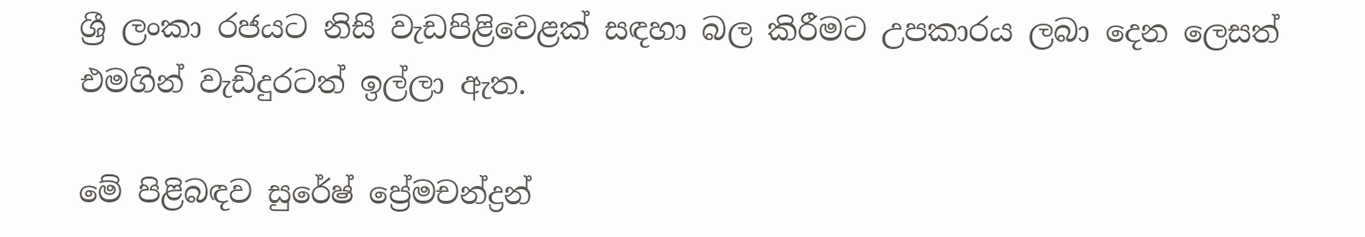ශ්‍රී ලංකා රජයට නිසි වැඩපිළිවෙළක් සඳහා බල කිරීමට උපකාරය ලබා දෙන ලෙසත් එමගින් වැඩිදුරටත් ඉල්ලා ඇත.

මේ පිළිබඳව සුරේෂ් ප්‍රේමචන්ද්‍රන්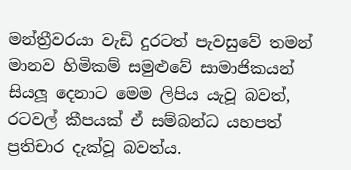මන්ත්‍රීවරයා වැඩි දුරටත් පැවසුවේ තමන් මානව හිමිකම් සමුළුවේ සාමාජිකයන් සියලූ දෙනාට මෙම ලිපිය යැවූ බවත්, රටවල් කීපයක් ඒ සම්බන්ධ යහපත් ප්‍රතිචාර දැක්වූ බවත්ය.